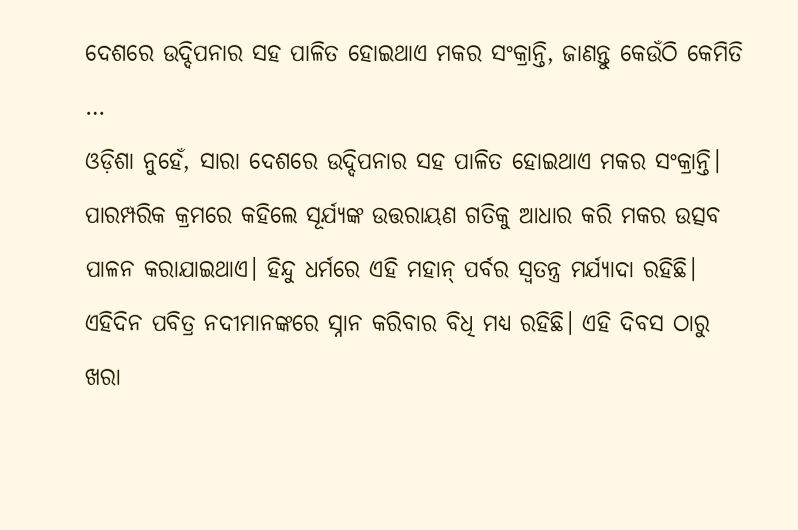ଦେଶରେ ଉଦ୍ଦିପନାର ସହ ପାଳିତ ହୋଇଥାଏ ମକର ସଂକ୍ରାନ୍ତି, ଜାଣନ୍ତୁ କେଉଁଠି କେମିତି …
ଓଡ଼ିଶା ନୁହେଁ, ସାରା ଦେଶରେ ଉଦ୍ଦିପନାର ସହ ପାଳିତ ହୋଇଥାଏ ମକର ସଂକ୍ରାନ୍ତି। ପାରମ୍ପରିକ କ୍ରମରେ କହିଲେ ସୂର୍ଯ୍ୟଙ୍କ ଉତ୍ତରାୟଣ ଗତିକୁ ଆଧାର କରି ମକର ଉତ୍ସବ ପାଳନ କରାଯାଇଥାଏ। ହିନ୍ଦୁ ଧର୍ମରେ ଏହି ମହାନ୍ ପର୍ବର ସ୍ୱତନ୍ତ୍ର ମର୍ଯ୍ୟାଦା ରହିଛି। ଏହିଦିନ ପବିତ୍ର ନଦୀମାନଙ୍କରେ ସ୍ନାନ କରିବାର ବିଧି ମଧ୍ୟ ରହିଛି। ଏହି ଦିବସ ଠାରୁ ଖରା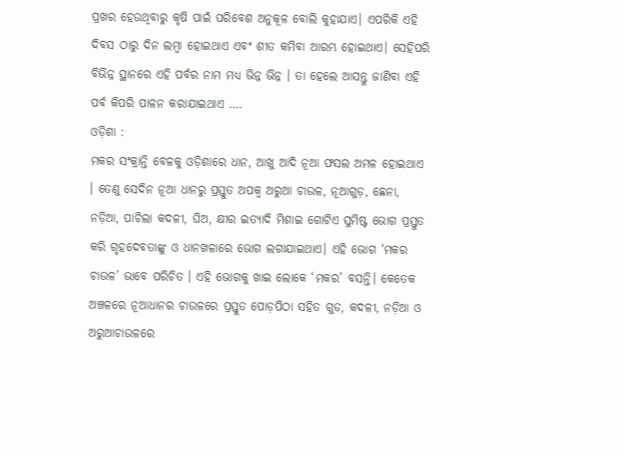ପ୍ରଖର ହେଉଥିବାରୁ କୃଷି ପାଇଁ ପରିବେଶ ଅନୁକୂଳ ବୋଲି କୁହାଯାଏ। ଏପରିକି ଏହି ଦିବସ ଠାରୁ ଦିନ ଲମ୍ୱା ହୋଇଥାଏ ଏବଂ ଶୀତ କମିବା ଆରମ୍ଭ ହୋଇଥାଏ। ସେହିପରି ବିଭିନ୍ନ ସ୍ଥାନରେ ଏହି ପର୍ବର ନାମ ମଧ୍ୟ ଭିନ୍ନ ଭିନ୍ନ । ତା ହେଲେ ଆସନ୍ତୁ ଜାଣିବା ଏହି ପର୍ବ କିପରି ପାଳନ କରାଯାଇଥାଏ ….
ଓଡ଼ିଶା :
ମକର ସଂକ୍ରାନ୍ତି ବେଳକୁ ଓଡ଼ିଶାରେ ଧାନ, ଆଖୁ ଆଦି ନୂଆ ଫସଲ ଅମଳ ହୋଇଥାଏ । ତେଣୁ ସେଦିନ ନୂଆ ଧାନରୁ ପ୍ରସ୍ତୁତ ଅପକ୍ୱ ଅରୁଆ ଚାଉଳ, ନୂଆଗୁଡ଼, ଛେନା, ନଡ଼ିଆ, ପାଚିଲା କଦଳୀ, ଘିଅ, କ୍ଷୀର ଇତ୍ୟାଦି ମିଶାଇ ଗୋଟିଏ ସୁମିଷ୍ଟ ଭୋଗ ପ୍ରସ୍ତୁତ କରି ଗୃହଦେବତାଙ୍କୁ ଓ ଧାନଖଳାରେ ଭୋଗ ଲଗାଯାଇଥାଏ। ଏହି ଭୋଗ ‘ମକର ଚାଉଳ’ ଭାବେ ପରିଚିତ । ଏହି ଭୋଗକୁ ଖାଇ ଲୋକେ ‘ମକର’ ବସନ୍ତି। କେତେକ ଅଞ୍ଚଳରେ ନୂଆଧାନର ଚାଉଳରେ ପ୍ରସ୍ତୁତ ପୋଡ଼ପିଠା ସହିତ ଗୁଡ, କଦଳୀ, ନଡ଼ିଆ ଓ ଅରୁଆଚାଉଳରେ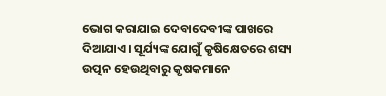ଭୋଗ କରାଯାଇ ଦେବାଦେବୀଙ୍କ ପାଖରେ ଦିଆଯାଏ। ସୂର୍ଯ୍ୟଙ୍କ ଯୋଗୁଁ କୃଷିକ୍ଷେତରେ ଶସ୍ୟ ଉତ୍ପନ ହେଉଥିବାରୁ କୃଷକମାନେ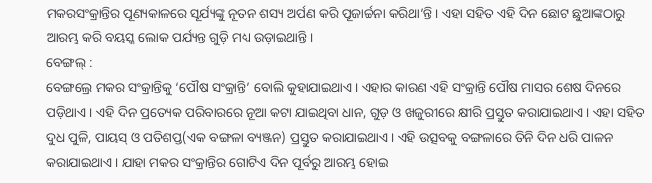ମକରସଂକ୍ରାନ୍ତିର ପୂଣ୍ୟକାଳରେ ସୂର୍ଯ୍ୟଙ୍କୁ ନୂତନ ଶସ୍ୟ ଅର୍ପଣ କରି ପୂଜାର୍ଚ୍ଚନା କରିଥା’ନ୍ତି । ଏହା ସହିତ ଏହି ଦିନ ଛୋଟ ଛୁଆଙ୍କଠାରୁ ଆରମ୍ଭ କରି ବୟସ୍କ ଲୋକ ପର୍ଯ୍ୟନ୍ତ ଗୁଡ଼ି ମଧ୍ୟ ଉଡ଼ାଇଥାନ୍ତି।
ବେଙ୍ଗଲ୍ :
ବେଙ୍ଗଲ୍ରେ ମକର ସଂକ୍ରାନ୍ତିକୁ ‘ପୌଷ ସଂକ୍ରାନ୍ତି’ ବୋଲି କୁହାଯାଇଥାଏ। ଏହାର କାରଣ ଏହି ସଂକ୍ରାନ୍ତି ପୌଷ ମାସର ଶେଷ ଦିନରେ ପଡ଼ିଥାଏ। ଏହି ଦିନ ପ୍ରତ୍ୟେକ ପରିବାରରେ ନୂଆ କଟା ଯାଇଥିବା ଧାନ, ଗୁଡ଼ ଓ ଖଜୁରୀରେ କ୍ଷୀରି ପ୍ରସ୍ତୁତ କରାଯାଇଥାଏ। ଏହା ସହିତ ଦୁଧ ପୁଳି, ପାୟସ୍ ଓ ପତିଶପ୍ତ(ଏକ ବଙ୍ଗଳା ବ୍ୟଞ୍ଜନ) ପ୍ରସ୍ତୁତ କରାଯାଇଥାଏ। ଏହି ଉତ୍ସବକୁ ବଙ୍ଗଳାରେ ତିନି ଦିନ ଧରି ପାଳନ କରାଯାଇଥାଏ। ଯାହା ମକର ସଂକ୍ରାନ୍ତିର ଗୋଟିଏ ଦିନ ପୂର୍ବରୁ ଆରମ୍ଭ ହୋଇ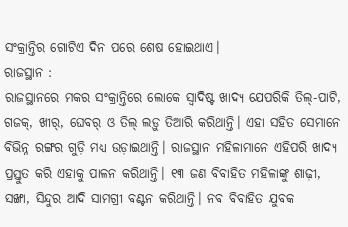ସଂକ୍ରାନ୍ତିର ଗୋଟିଏ ଦିନ ପରେ ଶେଷ ହୋଇଥାଏ।
ରାଜସ୍ଥାନ :
ରାଜସ୍ଥାନରେ ମକର ସଂକ୍ରାନ୍ତିରେ ଲୋକେ ସ୍ୱାଦିଷ୍ଟ ଖାଦ୍ୟ ଯେପରିକି ତିଲ୍-ପାଟି, ଗଜକ୍, ଖୀର୍, ଘେବର୍ ଓ ତିଲ୍ ଲଡ଼ୁ ତିଆରି କରିଥାନ୍ତି। ଏହା ସହିତ ସେମାନେ ବିଭିନ୍ନ ରଙ୍ଗର ଗୁଡ଼ି ମଧ୍ୟ ଉଡ଼ାଇଥାନ୍ତି। ରାଜସ୍ଥାନ ମହିଳାମାନେ ଏହିପରି ଖାଦ୍ୟ ପ୍ରସ୍ତୁତ କରି ଏହାକୁ ପାଳନ କରିଥାନ୍ତି। ୧୩ ଜଣ ବିବାହିତ ମହିଳାଙ୍କୁ ଶାଢ଼ୀ, ସଙ୍ଖା, ସିନ୍ଦୁର ଆଦି ସାମଗ୍ରୀ ବଣ୍ଟନ କରିଥାନ୍ତି। ନବ ବିବାହିତ ଯୁବକ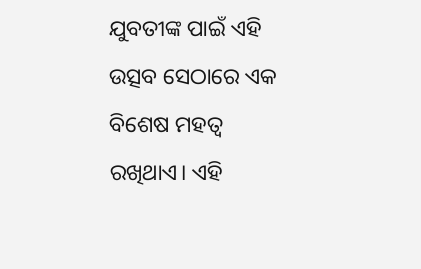ଯୁବତୀଙ୍କ ପାଇଁ ଏହି ଉତ୍ସବ ସେଠାରେ ଏକ ବିଶେଷ ମହତ୍ୱ ରଖିଥାଏ। ଏହି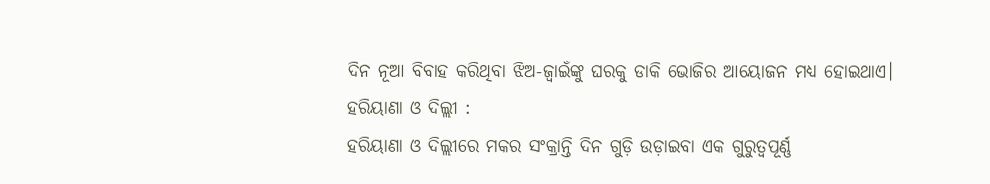ଦିନ ନୂଆ ବିବାହ କରିଥିବା ଝିଅ-ଜ୍ୱାଇଁଙ୍କୁ ଘରକୁ ଡାକି ଭୋଜିର ଆୟୋଜନ ମଧ୍ୟ ହୋଇଥାଏ।
ହରିୟାଣା ଓ ଦିଲ୍ଲୀ :
ହରିୟାଣା ଓ ଦିଲ୍ଲୀରେ ମକର ସଂକ୍ରାନ୍ତି ଦିନ ଗୁଡ଼ି ଉଡ଼ାଇବା ଏକ ଗୁରୁତ୍ୱପୂର୍ଣ୍ଣ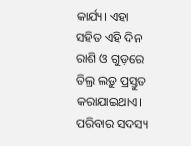କାର୍ଯ୍ୟ। ଏହା ସହିତ ଏହି ଦିନ ରାଶି ଓ ଗୁଡ଼ରେ ତିଲ୍ର ଲଡ଼ୁ ପ୍ରସ୍ତୁତ କରାଯାଇଥାଏ। ପରିବାର ସଦସ୍ୟ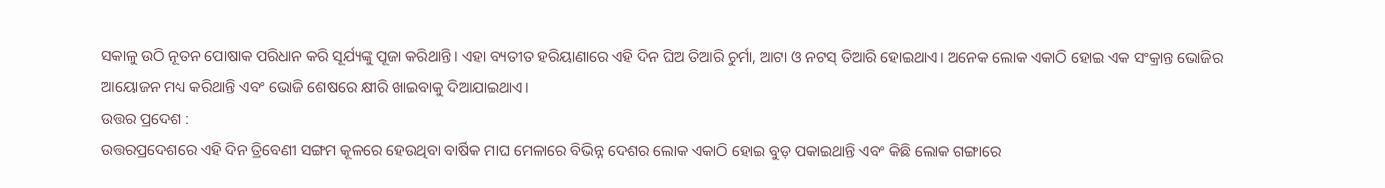ସକାଳୁ ଉଠି ନୂତନ ପୋଷାକ ପରିଧାନ କରି ସୂର୍ଯ୍ୟଙ୍କୁ ପୂଜା କରିଥାନ୍ତି। ଏହା ବ୍ୟତୀତ ହରିୟାଣାରେ ଏହି ଦିନ ଘିଅ ତିଆରି ଚୁର୍ମା, ଆଟା ଓ ନଟସ୍ ତିଆରି ହୋଇଥାଏ। ଅନେକ ଲୋକ ଏକାଠି ହୋଇ ଏକ ସଂକ୍ରାନ୍ତ ଭୋଜିର ଆୟୋଜନ ମଧ୍ୟ କରିଥାନ୍ତି ଏବଂ ଭୋଜି ଶେଷରେ କ୍ଷୀରି ଖାଇବାକୁ ଦିଆଯାଇଥାଏ।
ଉତ୍ତର ପ୍ରଦେଶ :
ଉତ୍ତରପ୍ରଦେଶରେ ଏହି ଦିନ ତ୍ରିବେଣୀ ସଙ୍ଗମ କୂଳରେ ହେଉଥିବା ବାର୍ଷିକ ମାଘ ମେଳାରେ ବିଭିନ୍ନ ଦେଶର ଲୋକ ଏକାଠି ହୋଇ ବୁଡ଼ ପକାଇଥାନ୍ତି ଏବଂ କିଛି ଲୋକ ଗଙ୍ଗାରେ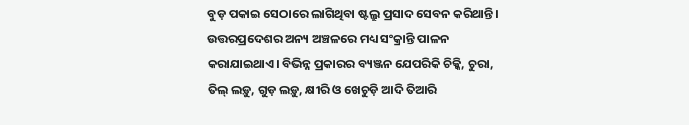ବୁଡ଼ ପକାଇ ସେଠାରେ ଲାଗିଥିବା ଷ୍ଟଲ୍ରୁ ପ୍ରସାଦ ସେବନ କରିଥାନ୍ତି। ଉତ୍ତରପ୍ରଦେଶର ଅନ୍ୟ ଅଞ୍ଚଳରେ ମଧ୍ୟ ସଂକ୍ରାନ୍ତି ପାଳନ କରାଯାଇଥାଏ। ବିଭିନ୍ନ ପ୍ରକାରର ବ୍ୟଞ୍ଜନ ଯେପରିକି ଚିକ୍କି, ଚୁରା, ତିଲ୍ ଲଡ଼ୁ, ଗୁଡ଼ ଲଡ଼ୁ, କ୍ଷୀରି ଓ ଖେଚୁଡ଼ି ଆଦି ତିଆରି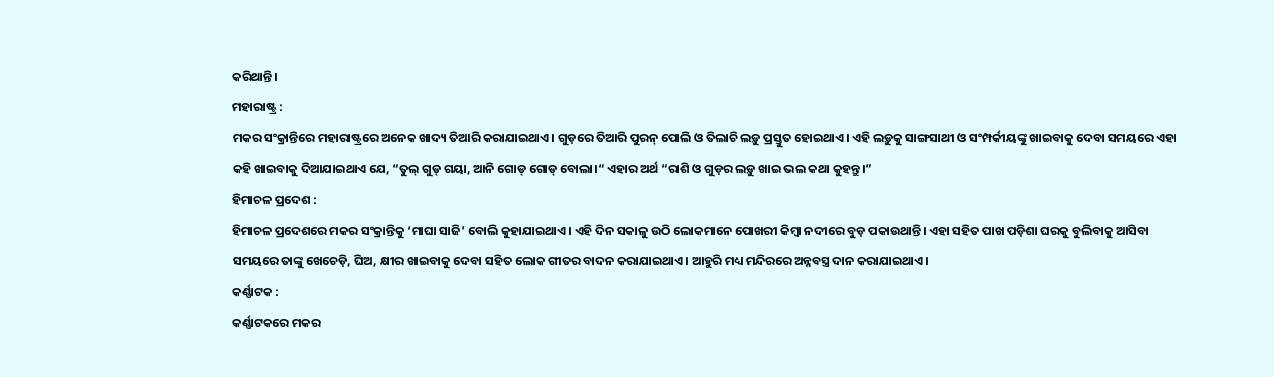କରିଥାନ୍ତି।
ମହାରାଷ୍ଟ୍ର :
ମକର ସଂକ୍ରାନ୍ତିରେ ମହାରାଷ୍ଟ୍ରରେ ଅନେକ ଖାଦ୍ୟ ତିଆରି କରାଯାଇଥାଏ। ଗୁଡ଼ରେ ତିଆରି ପୁରନ୍ ପୋଲି ଓ ତିଲାଚି ଲଡ଼ୁ ପ୍ରସ୍ତୁତ ହୋଇଥାଏ। ଏହି ଲଡ଼ୁକୁ ସାଙ୍ଗସାଥୀ ଓ ସଂମ୍ପର୍କୀୟଙ୍କୁ ଖାଇବାକୁ ଦେବା ସମୟରେ ଏହା କହି ଖାଇବାକୁ ଦିଆଯାଇଥାଏ ଯେ, “ତୁଲ୍ ଗୁଡ୍ ଗୟା, ଆନି ଗୋଡ୍ ଗୋଡ୍ ବୋଲା।“ ଏହାର ଅର୍ଥ “ରାଶି ଓ ଗୁଡ଼ର ଲଡ଼ୁ ଖାଇ ଭଲ କଥା କୁହନ୍ତୁ।”
ହିମାଚଳ ପ୍ରଦେଶ :
ହିମାଚଳ ପ୍ରଦେଶରେ ମକର ସଂକ୍ରାନ୍ତିକୁ ‘ମାଘା ସାଜି’ ବୋଲି କୁହାଯାଇଥାଏ। ଏହି ଦିନ ସକାଳୁ ଉଠି ଲୋକମାନେ ପୋଖରୀ କିମ୍ୱା ନଦୀରେ ବୁଡ଼ ପକାଉଥାନ୍ତି। ଏହା ସହିତ ପାଖ ପଡ଼ିଶା ଘରକୁ ବୁଲିବାକୁ ଆସିବା ସମୟରେ ତାଙ୍କୁ ଖେଚେଡ଼ି, ଘିଅ, କ୍ଷୀର ଖାଇବାକୁ ଦେବା ସହିତ ଲୋକ ଗୀତର ବାଦନ କରାଯାଇଥାଏ। ଆହୁରି ମଧ୍ୟ ମନ୍ଦିରରେ ଅନ୍ନବସ୍ତ୍ର ଦାନ କରାଯାଇଥାଏ।
କର୍ଣ୍ଣାଟକ :
କର୍ଣ୍ଣାଟକରେ ମକର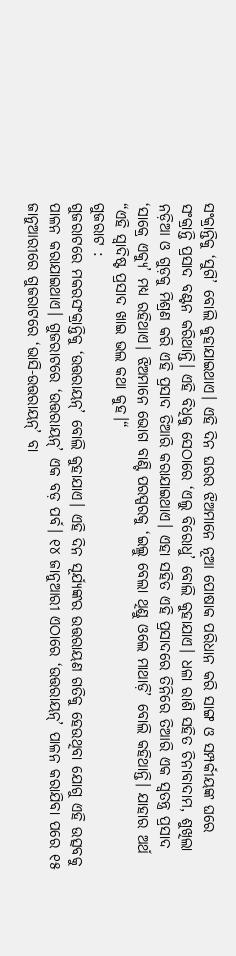ସଂକ୍ରାନ୍ତିକୁ ‘ସୁଗି’ ବୋଲି କୁହାଯାଇଥାଏ। ଏହି ଦିନ ଘରର ଝିଅମାନେ ନୂଆ ପୋଷାକ ପରିଧାନ କରି ସାଙ୍ଗ ଓ ସମ୍ପର୍କୀୟଙ୍କ ଘରେ ସଂକ୍ରାନ୍ତି ପ୍ରସାଦ ବଣ୍ଟନ କରିଥାନ୍ତି। ଏହି ବିଧିକୁ ସେଠାରେ ‘ଏଲୁ ବିରୋଧୁ’ ବୋଲି କୁହାଯାଏ। ଧଳା ରାଶି ସହିତ ଚିନାବାଦାମ, ଶୁଖିଲା ନଡ଼ିଆ ଓ ଗୁଡ଼କୁ ମିଶ୍ରଣ କରି ଏହି ପ୍ରସାଦ ତିଆରି କରାଯାଇଥାଏ। ଏହା ସହିତ ଏହି ପ୍ରସାଦରେ ତିନିରେ ତିଆରି ଏକ ସ୍ୱତନ୍ତ୍ର ପ୍ରସାଦ ‘ସାକ୍ରେ ଏକ୍ୟୁ’ ମଧ୍ୟ ରହିଥାଏ। ଝିଅମାନେ ଭୋଗ ବାଣ୍ଟି ପରସ୍ପରକୁ ‘ଇଲ୍ଲୁ ବେଲା ଥିଣ୍ଡୁ ଓଲେ ମାଥାଡ଼ି’ ବୋଲି କହିଥାନ୍ତି। ଯାହାର ଅର୍ଥ “ଏହି ସ୍ୱାଦିଷ୍ଟ ପ୍ରସାଦ ଖାଇ ଭଲ କଥା କୁହ।“
ଗୁଜରାଟ :
ଗୁଜରାଟରେ ମକରସଂକ୍ରାନ୍ତିକୁ ‘ଉତ୍ତରାୟନ୍’ ବୋଲି କୁହାଯାଏ। ଏହି ଦିନ ସୂର୍ଯ୍ୟଙ୍କର ଉତ୍ତରାୟଣ ଗତିକୁ ହେଉଥିବା ଯୋଗୁ ଏହି ଉତ୍ସବକୁ ପାଳନ କରାଯାଇଥାଏ। ଗୁଜରାଟରେ ‘ଉତ୍ତରାୟନ୍’ ଏକ ବଡ଼ ପର୍ବ। ୧୪ ଜାନୁଆରୀ ଏଠାରେ ‘ଉତ୍ତରାୟନ୍’ ପାଳନ କରାଯିବା ପରେ ୧୫ ଜାନୁଆରୀରେ ଗୁଜରାଟରେ ‘ଭାସି-ଉତ୍ତରାୟନ୍’ ବା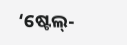‘ଷ୍ଟେଲ୍-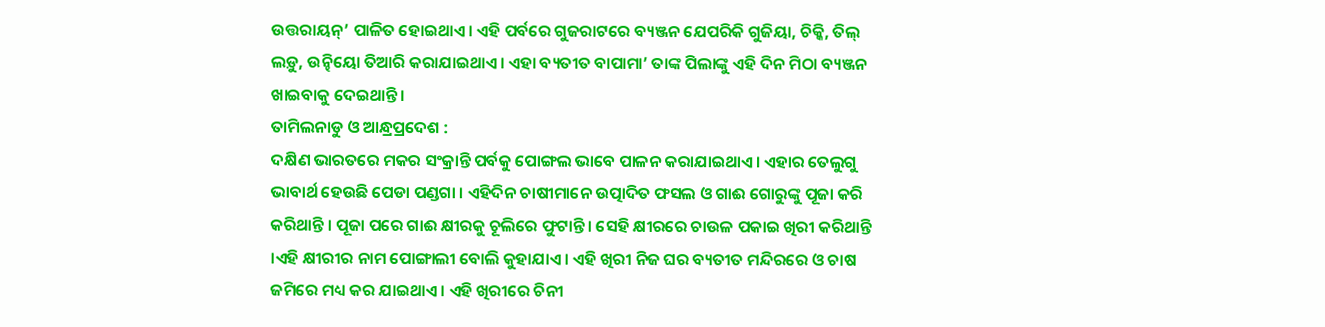ଉତ୍ତରାୟନ୍’ ପାଳିତ ହୋଇଥାଏ। ଏହି ପର୍ବରେ ଗୁଜରାଟରେ ବ୍ୟଞ୍ଜନ ଯେପରିକି ଗୁଜିୟା, ଚିକ୍କି, ତିଲ୍ ଲଡ଼ୁ, ଉନ୍ଢିୟୋ ତିଆରି କରାଯାଇଥାଏ। ଏହା ବ୍ୟତୀତ ବାପାମା’ ତାଙ୍କ ପିଲାଙ୍କୁ ଏହି ଦିନ ମିଠା ବ୍ୟଞ୍ଜନ ଖାଇବାକୁ ଦେଇଥାନ୍ତି।
ତାମିଲନାଡୁ ଓ ଆନ୍ଧ୍ରପ୍ରଦେଶ :
ଦକ୍ଷିଣ ଭାରତରେ ମକର ସଂକ୍ରାନ୍ତି ପର୍ବକୁ ପୋଙ୍ଗଲ ଭାବେ ପାଳନ କରାଯାଇଥାଏ। ଏହାର ତେଲୁଗୁ ଭାବାର୍ଥ ହେଉଛି ପେଡା ପଣ୍ଡଗା । ଏହିଦିନ ଚାଷୀମାନେ ଉତ୍ପାଦିତ ଫସଲ ଓ ଗାଈ ଗୋରୁଙ୍କୁ ପୂଜା କରି କରିଥାନ୍ତି । ପୂଜା ପରେ ଗାଈ କ୍ଷୀରକୁ ଚୂଲିରେ ଫୁଟାନ୍ତି । ସେହି କ୍ଷୀରରେ ଚାଉଳ ପକାଇ ଖିରୀ କରିଥାନ୍ତି ।ଏହି କ୍ଷୀରୀର ନାମ ପୋଙ୍ଗାଲୀ ବୋଲି କୁହାଯାଏ । ଏହି ଖିରୀ ନିଜ ଘର ବ୍ୟତୀତ ମନ୍ଦିରରେ ଓ ଚାଷ ଜମିରେ ମଧ୍ୟ କର ଯାଇଥାଏ । ଏହି ଖିରୀରେ ଚିନୀ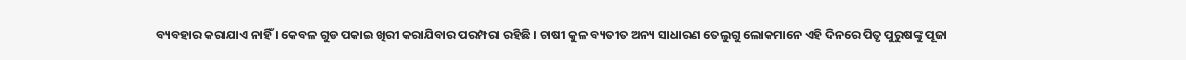ବ୍ୟବହାର କରାଯାଏ ନାହିଁ । କେବଳ ଗୁଡ ପକାଇ ଖିରୀ କରାଯିବାର ପରମ୍ପରା ରହିଛି । ଚାଷୀ କୁଳ ବ୍ୟତୀତ ଅନ୍ୟ ସାଧାରଣ ତେଲୁଗୁ ଲୋକମାନେ ଏହି ଦିନରେ ପିତୃ ପୁରୁଷଙ୍କୁ ପୂଜା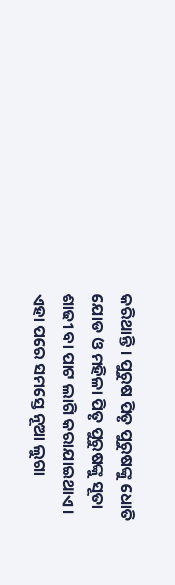କରିଥାନ୍ତି । ପୁରୁଷ ପିତୃ ପୁରୁଷଙ୍କୁ ଧୋତି ଯୋଡ ଓ ମହିଳା ପିତୃ ପୁରୁଷଙ୍କୁ ସୂତା ଶାଢୀ ବା ପାଟ ଲାଗି କରାଯାଇଥାଏ । ଏହା ପରେ ସମସ୍ତେ ନୂଆ ଲୁଗା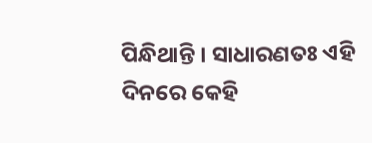ପିନ୍ଧିଥାନ୍ତି । ସାଧାରଣତଃ ଏହି ଦିନରେ କେହି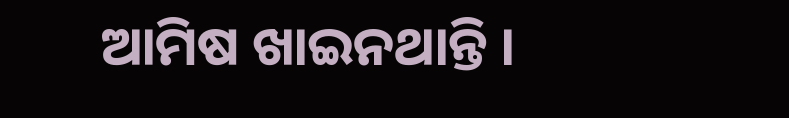ଆମିଷ ଖାଇନଥାନ୍ତି ।